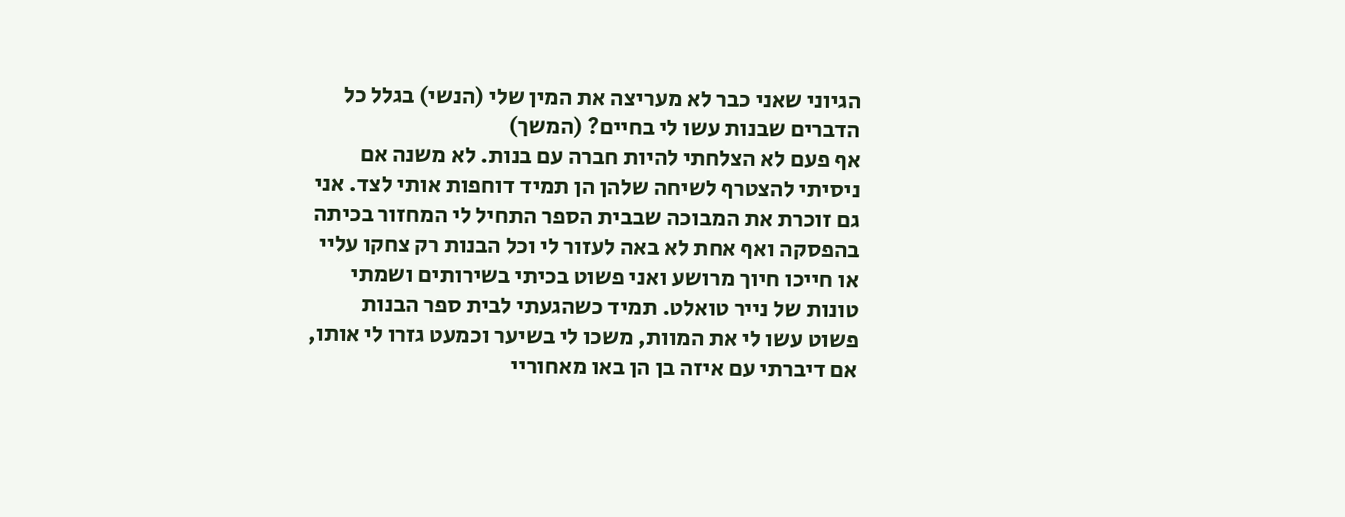הגיוני שאני כבר לא מעריצה את המין שלי (הנשי) בגלל כל הדברים שבנות עשו לי בחיים? (המשך)
אף פעם לא הצלחתי להיות חברה עם בנות. לא משנה אם ניסיתי להצטרף לשיחה שלהן הן תמיד דוחפות אותי לצד. אני גם זוכרת את המבוכה שבבית הספר התחיל לי המחזור בכיתה בהפסקה ואף אחת לא באה לעזור לי וכל הבנות רק צחקו עליי או חייכו חיוך מרושע ואני פשוט בכיתי בשירותים ושמתי טונות של נייר טואלט. תמיד כשהגעתי לבית ספר הבנות פשוט עשו לי את המוות, משכו לי בשיער וכמעט גזרו לי אותו, אם דיברתי עם איזה בן הן באו מאחוריי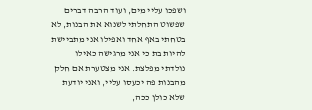ושפכו עליי מים, ועוד הרבה דברים שפשוט התחלתי לשנוא את הבנות, לא בטחתי באף אחד ואפילו אני מתביישת להיות בת כי אני מרגישה כאילו נולדתי מפלצת. אני מצטערת אם חלק מהבנות פה יכעסו עליי, ואני יודעת שלא כולן ככה,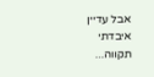אבל עדיין איבדתי תקווה...